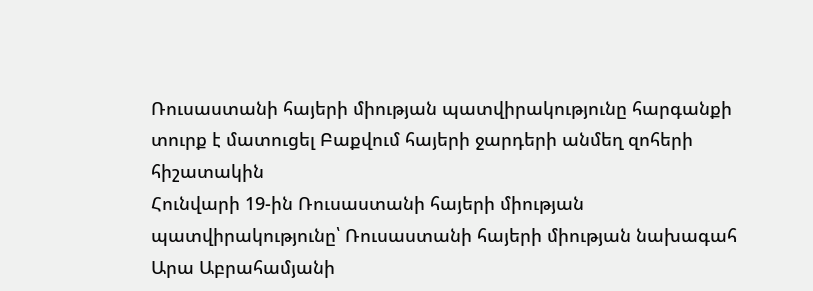Ռուսաստանի հայերի միության պատվիրակությունը հարգանքի տուրք է մատուցել Բաքվում հայերի ջարդերի անմեղ զոհերի հիշատակին
Հունվարի 19-ին Ռուսաստանի հայերի միության պատվիրակությունը՝ Ռուսաստանի հայերի միության նախագահ Արա Աբրահամյանի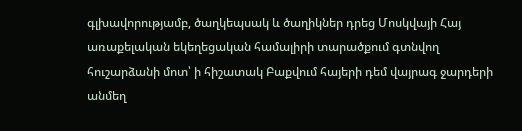գլխավորությամբ, ծաղկեպսակ և ծաղիկներ դրեց Մոսկվայի Հայ առաքելական եկեղեցական համալիրի տարածքում գտնվող հուշարձանի մոտ՝ ի հիշատակ Բաքվում հայերի դեմ վայրագ ջարդերի անմեղ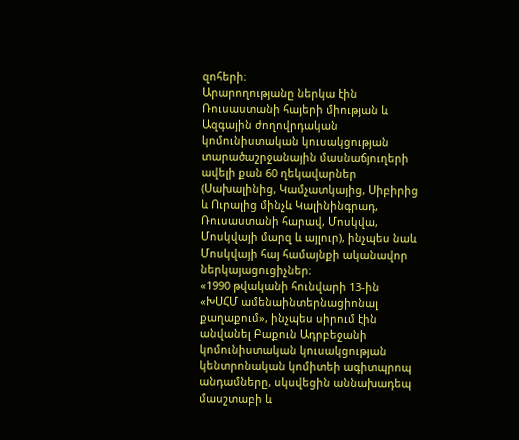զոհերի։
Արարողությանը ներկա էին Ռուսաստանի հայերի միության և Ազգային ժողովրդական կոմունիստական կուսակցության տարածաշրջանային մասնաճյուղերի ավելի քան 60 ղեկավարներ (Սախալինից, Կամչատկայից, Սիբիրից և Ուրալից մինչև Կալինինգրադ, Ռուսաստանի հարավ, Մոսկվա, Մոսկվայի մարզ և այլուր), ինչպես նաև Մոսկվայի հայ համայնքի ականավոր ներկայացուցիչներ։
«1990 թվականի հունվարի 13-ին «ԽՍՀՄ ամենաինտերնացիոնալ քաղաքում», ինչպես սիրում էին անվանել Բաքուն Ադրբեջանի կոմունիստական կուսակցության կենտրոնական կոմիտեի ագիտպրոպ անդամները, սկսվեցին աննախադեպ մասշտաբի և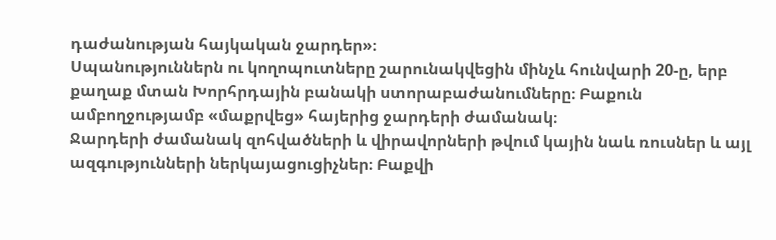դաժանության հայկական ջարդեր»։
Սպանություններն ու կողոպուտները շարունակվեցին մինչև հունվարի 20-ը, երբ քաղաք մտան Խորհրդային բանակի ստորաբաժանումները։ Բաքուն ամբողջությամբ «մաքրվեց» հայերից ջարդերի ժամանակ։
Ջարդերի ժամանակ զոհվածների և վիրավորների թվում կային նաև ռուսներ և այլ ազգությունների ներկայացուցիչներ։ Բաքվի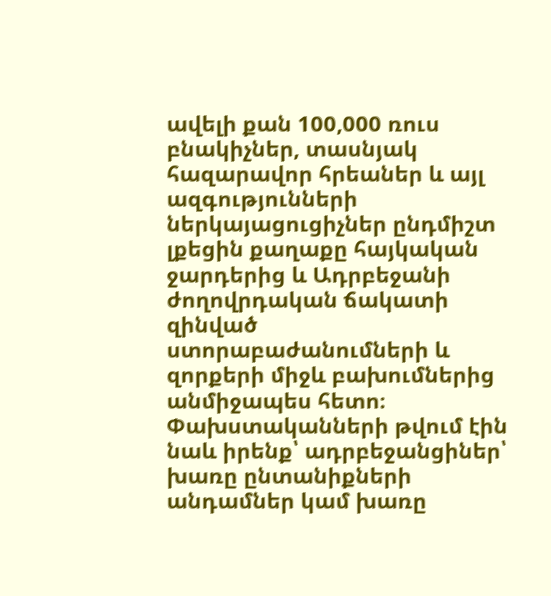ավելի քան 100,000 ռուս բնակիչներ, տասնյակ հազարավոր հրեաներ և այլ ազգությունների ներկայացուցիչներ ընդմիշտ լքեցին քաղաքը հայկական ջարդերից և Ադրբեջանի ժողովրդական ճակատի զինված ստորաբաժանումների և զորքերի միջև բախումներից անմիջապես հետո։ Փախստականների թվում էին նաև իրենք՝ ադրբեջանցիներ՝ խառը ընտանիքների անդամներ կամ խառը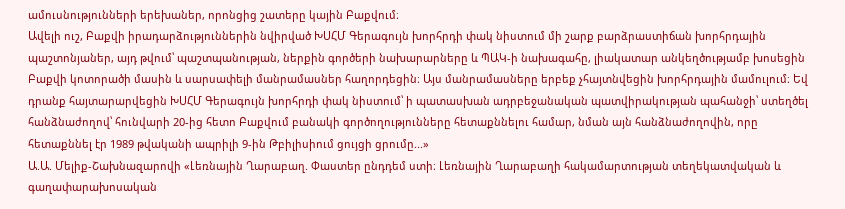ամուսնությունների երեխաներ, որոնցից շատերը կային Բաքվում։
Ավելի ուշ, Բաքվի իրադարձություններին նվիրված ԽՍՀՄ Գերագույն խորհրդի փակ նիստում մի շարք բարձրաստիճան խորհրդային պաշտոնյաներ, այդ թվում՝ պաշտպանության, ներքին գործերի նախարարները և ՊԱԿ-ի նախագահը, լիակատար անկեղծությամբ խոսեցին Բաքվի կոտորածի մասին և սարսափելի մանրամասներ հաղորդեցին։ Այս մանրամասները երբեք չհայտնվեցին խորհրդային մամուլում։ Եվ դրանք հայտարարվեցին ԽՍՀՄ Գերագույն խորհրդի փակ նիստում՝ ի պատասխան ադրբեջանական պատվիրակության պահանջի՝ ստեղծել հանձնաժողով՝ հունվարի 20-ից հետո Բաքվում բանակի գործողությունները հետաքննելու համար, նման այն հանձնաժողովին, որը հետաքննել էր 1989 թվականի ապրիլի 9-ին Թբիլիսիում ցույցի ցրումը...»
Ա.Ա. Մելիք-Շախնազարովի «Լեռնային Ղարաբաղ. Փաստեր ընդդեմ ստի։ Լեռնային Ղարաբաղի հակամարտության տեղեկատվական և գաղափարախոսական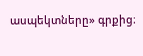ասպեկտները» գրքից։